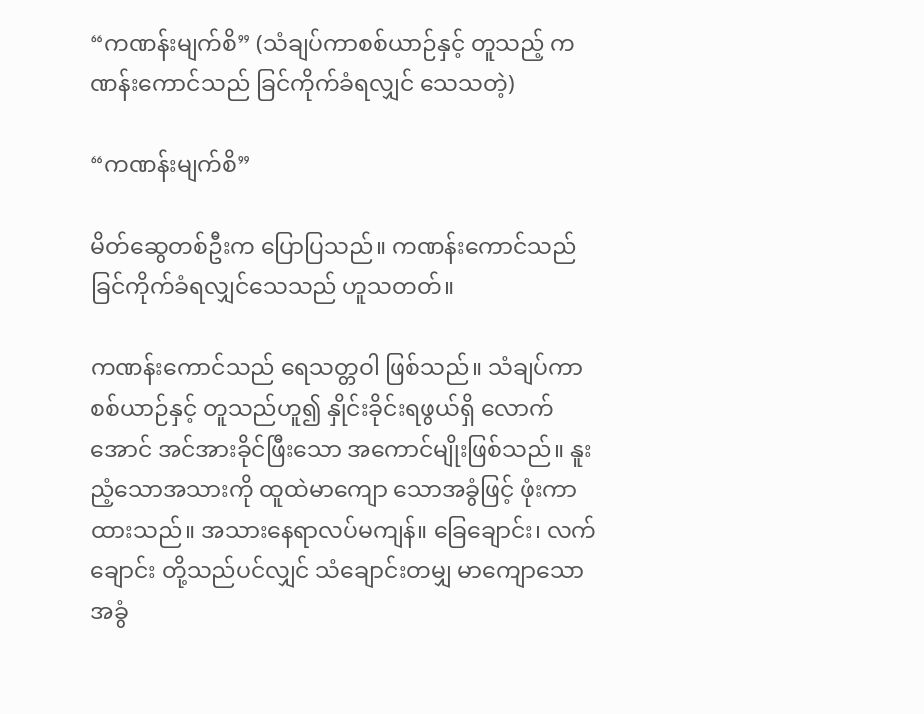“ကဏန်းမျက်စိ” (သံချပ်ကာစစ်ယာဉ်နှင့် တူသည့် ကဏန်းကောင်သည် ခြင်ကိုက်ခံရလျှင် သေသတဲ့)

“ကဏန်းမျက်စိ”

မိတ်ဆွေတစ်ဦးက ပြောပြသည်။ ကဏန်းကောင်သည် ခြင်ကိုက်ခံရလျှင်သေသည် ဟူသတတ်။

ကဏန်းကောင်သည် ရေသတ္တဝါ ဖြစ်သည်။ သံချပ်ကာစစ်ယာဉ်နှင့် တူသည်ဟူ၍ နှိုင်းခိုင်းရဖွယ်ရှိ လောက်အောင် အင်အားခိုင်ဖြီးသော အကောင်မျိုးဖြစ်သည်။ နူးညံ့သောအသားကို ထူထဲမာကျော သောအခွံဖြင့် ဖုံးကာထားသည်။ အသားနေရာလပ်မကျန်။ ခြေချောင်း၊ လက်ချောင်း တို့သည်ပင်လျှင် သံချောင်းတမျှ မာကျောသောအခွံ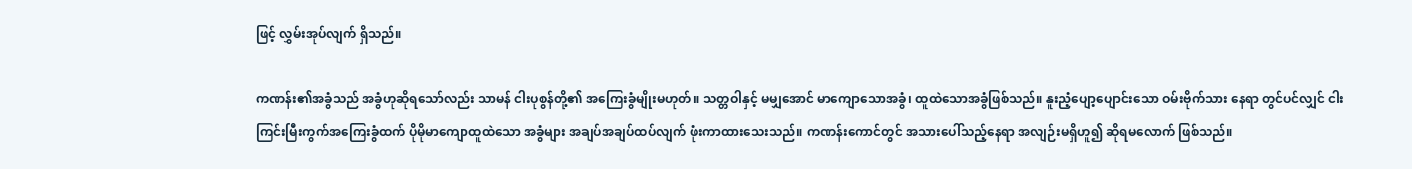ဖြင့် လွှမ်းအုပ်လျက် ရှိသည်။

ကဏန်း၏အခွံသည် အခွံဟုဆိုရသော်လည်း သာမန် ငါးပုစွန်တို့၏ အကြေးခွံမျိုးမဟုတ်။ သတ္တဝါနှင့် မမျှအောင် မာကျောသောအခွံ၊ ထူထဲသောအခွံဖြစ်သည်။ နူးညံ့ပျော့ပျောင်းသော ဝမ်းဗိုက်သား နေရာ တွင်ပင်လျှင် ငါးကြင်းမြီးကွက်အကြေးခွံထက် ပိုမိုမာကျောထူထဲသော အခွံများ အချပ်အချပ်ထပ်လျက် ဖုံးကာထားသေးသည်။ ကဏန်းကောင်တွင် အသားပေါ်သည့်နေရာ အလျဉ်းမရှိဟူ၍ ဆိုရမလောက် ဖြစ်သည်။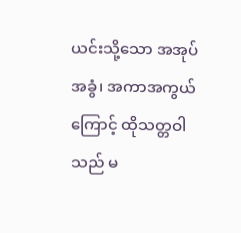ယင်းသို့သော အအုပ်အခွံ၊ အကာအကွယ်ကြောင့် ထိုသတ္တဝါသည် မ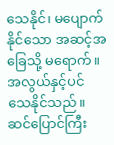သေနိုင်၊ မပျောက်နိုင်သော အဆင့်အခြေသို့ မရောက်။ အလွယ်နှင့်ပင် သေနိုင်သည်။ ဆင်ပြောင်ကြီး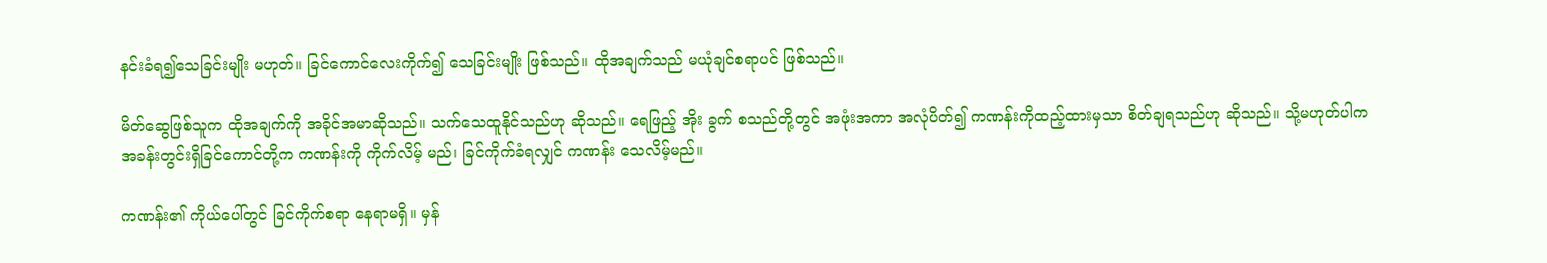နင်းခံရ၍သေခြင်းမျိုး မဟုတ်။ ခြင်ကောင်လေးကိုက်၍ သေခြင်းမျိုး ဖြစ်သည်။ ထိုအချက်သည် မယုံချင်စရာပင် ဖြစ်သည်။

မိတ်ဆွေဖြစ်သူက ထိုအချက်ကို အခိုင်အမာဆိုသည်။ သက်သေထူနိုင်သည်ဟု ဆိုသည်။ ရေဖြည့် အိုး ခွက် စသည်တို့တွင် အဖုံးအကာ အလုံပိတ်၍ ကဏန်းကိုထည့်ထားမှသာ စိတ်ချရသည်ဟု ဆိုသည်။ သို့မဟုတ်ပါက အခန်းတွင်းရှိခြင်ကောင်တို့က ကဏန်းကို ကိုက်လိမ့် မည်၊ ခြင်ကိုက်ခံရလျှင် ကဏန်း သေလိမ့်မည်။

ကဏန်း၏ ကိုယ်ပေါ်တွင် ခြင်ကိုက်စရာ နေရာမရှိ။ မှန်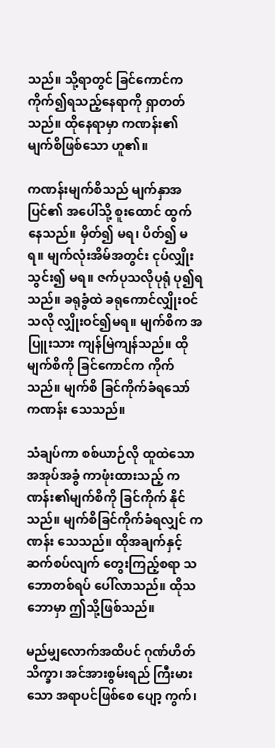သည်။ သို့ရာတွင် ခြင်ကောင်က ကိုက်၍ရသည့်နေရာကို ရှာတတ်သည်။ ထိုနေရာမှာ ကဏန်း၏ မျက်စိဖြစ်သော ဟူ၏။

ကဏန်းမျက်စိသည် မျက်နှာအပြင်၏ အပေါ်သို့ စူးထောင် ထွက်နေသည်။ မှိတ်၍ မရ၊ ပိတ်၍ မရ။ မျက်လုံးအိမ်အတွင်း ငုပ်လျှိုးသွင်း၍ မရ။ ဇက်ပုသလိုပုရုံ ပု၍ရသည်။ ခရုခွံထဲ ခရုကောင်လျှိုးဝင်သလို လျှိုးဝင်၍မရ။ မျက်စိက အပြူးသား ကျန်မြဲကျန်သည်။ ထိုမျက်စိကို ခြင်ကောင်က ကိုက်သည်။ မျက်စိ ခြင်ကိုက်ခံရသော် ကဏန်း သေသည်။

သံချပ်ကာ စစ်ယာဉ်လို ထူထဲသော အအုပ်အခွံ ကာဖုံးထားသည့် ကဏန်း၏မျက်စိကို ခြင်ကိုက် နိုင်သည်။ မျက်စိခြင်ကိုက်ခံရလျှင် ကဏန်း သေသည်။ ထိုအချက်နှင့် ဆက်စပ်လျက် တွေးကြည့်စရာ သဘောတစ်ရပ် ပေါ်လာသည်။ ထိုသဘောမှာ ဤသို့ဖြစ်သည်။

မည်မျှလောက်အထိပင် ဂုဏ်ဟိတ်သိက္ခာ၊ အင်အားစွမ်းရည် ကြီးမားသော အရာပင်ဖြစ်စေ ပျော့ ကွက်၊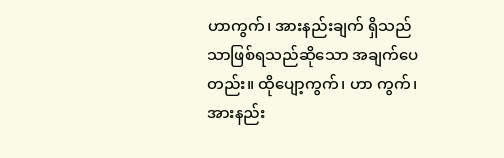ဟာကွက်၊ အားနည်းချက် ရှိသည်သာဖြစ်ရသည်ဆိုသော အချက်ပေတည်း။ ထိုပျော့ကွက်၊ ဟာ ကွက်၊ အားနည်း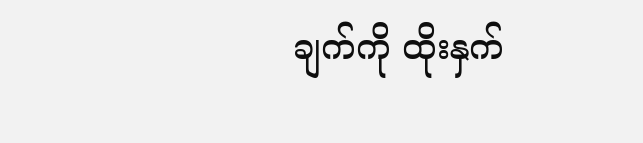ချက်ကို ထိုးနှက်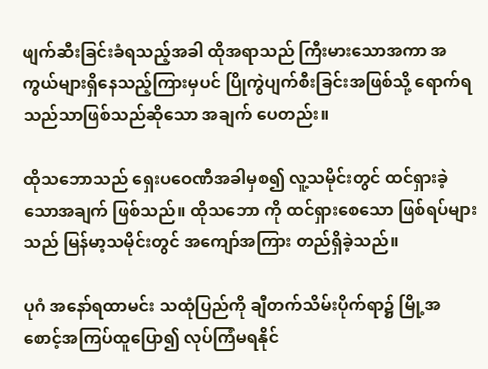ဖျက်ဆီးခြင်းခံရသည့်အခါ ထိုအရာသည် ကြီးမားသောအကာ အကွယ်များရှိနေသည့်ကြားမှပင် ပြိုကွဲပျက်စီးခြင်းအဖြစ်သို့ ရောက်ရသည်သာဖြစ်သည်ဆိုသော အချက် ပေတည်း။

ထိုသဘောသည် ရှေးပဝေဏီအခါမှစ၍ လူ့သမိုင်းတွင် ထင်ရှားခဲ့သောအချက် ဖြစ်သည်။ ထိုသဘော ကို ထင်ရှားစေသော ဖြစ်ရပ်များ သည် မြန်မာ့သမိုင်းတွင် အကျော်အကြား တည်ရှိခဲ့သည်။

ပုဂံ အနော်ရထာမင်း သထုံပြည်ကို ချီတက်သိမ်းပိုက်ရာ၌ မြို့အစောင့်အကြပ်ထူပြော၍ လုပ်ကြံမရနိုင်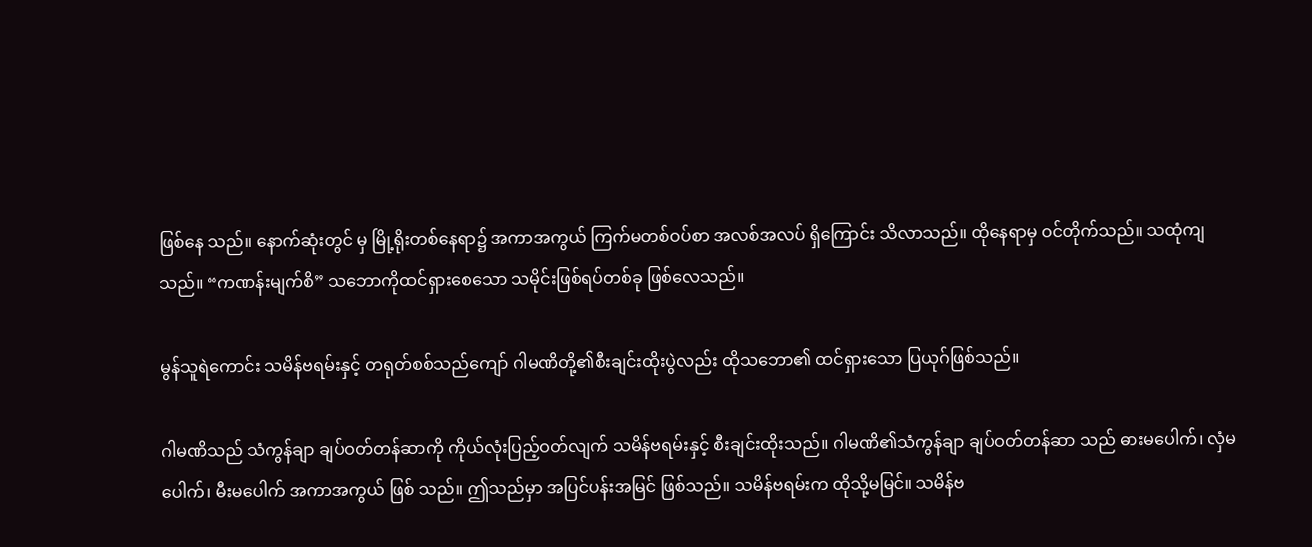ဖြစ်နေ သည်။ နောက်ဆုံးတွင် မှ မြို့ရိုးတစ်နေရာ၌ အကာအကွယ် ကြက်မတစ်ဝပ်စာ အလစ်အလပ် ရှိကြောင်း သိလာသည်။ ထိုနေရာမှ ဝင်တိုက်သည်။ သထုံကျသည်။ “ကဏန်းမျက်စိ” သဘောကိုထင်ရှားစေသော သမိုင်းဖြစ်ရပ်တစ်ခု ဖြစ်လေသည်။

မွန်သူရဲကောင်း သမိန်ဗရမ်းနှင့် တရုတ်စစ်သည်ကျော် ဂါမဏိတို့၏စီးချင်းထိုးပွဲလည်း ထိုသဘော၏ ထင်ရှားသော ပြယုဂ်ဖြစ်သည်။

ဂါမဏိသည် သံကွန်ချာ ချပ်ဝတ်တန်ဆာကို ကိုယ်လုံးပြည့်ဝတ်လျက် သမိန်ဗရမ်းနှင့် စီးချင်းထိုးသည်။ ဂါမဏိ၏သံကွန်ချာ ချပ်ဝတ်တန်ဆာ သည် ဓားမပေါက်၊ လှံမပေါက်၊ မီးမပေါက် အကာအကွယ် ဖြစ် သည်။ ဤသည်မှာ အပြင်ပန်းအမြင် ဖြစ်သည်။ သမိန်ဗရမ်းက ထိုသို့မမြင်။ သမိန်ဗ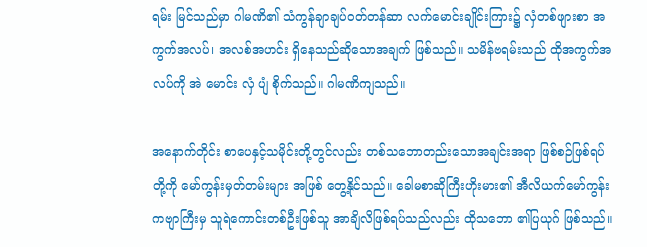ရမ်း မြင်သည်မှာ ဂါမဏိ၏ သံကွန်ချာချပ်ဝတ်တန်ဆာ လက်မောင်းချိုင်းကြား၌ လှံတစ်ဖျားစာ အကွက်အလပ်၊ အလစ်အဟင်း ရှိနေသည်ဆိုသောအချက် ဖြစ်သည်။ သမိန်ဗရမ်းသည် ထိုအကွက်အလပ်ကို အဲ မောင်း လှံ ပျံ စိုက်သည်။ ဂါမဏိကျသည်။

အနောက်တိုင်း စာပေနှင့်သမိုင်းတို့တွင်လည်း တစ်သဘောတည်းသောအချင်းအရာ ဖြစ်စဉ်ဖြစ်ရပ်တို့ကို မော်ကွန်းမှတ်တမ်းများ အဖြစ် တွေ့နိုင်သည်။ ခေါမစာဆိုကြီးဟိုးမား၏ အီလိယက်မော်ကွန်းကဗျာကြီးမှ သူရဲကောင်းတစ်ဦးဖြစ်သူ အာချိလိဖြစ်ရပ်သည်လည်း ထိုသဘော ၏ပြယုဂ် ဖြစ်သည်။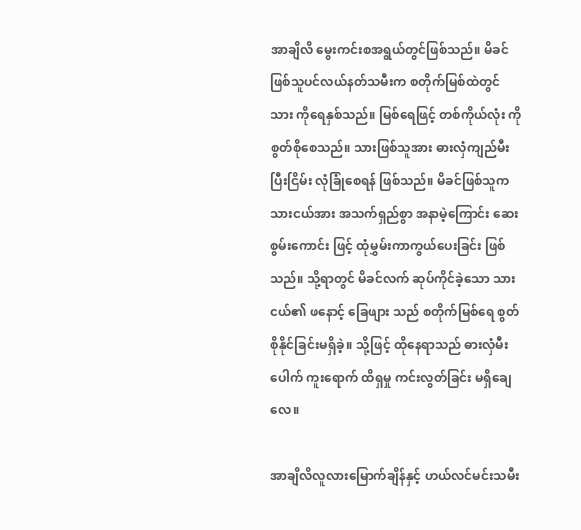အာချိလိ မွေးကင်းစအရွယ်တွင်ဖြစ်သည်။ မိခင်ဖြစ်သူပင်လယ်နတ်သမီးက စတိုက်မြစ်ထဲတွင် သား ကိုရေနှစ်သည်။ မြစ်ရေဖြင့် တစ်ကိုယ်လုံး ကို စွတ်စိုစေသည်။ သားဖြစ်သူအား ဓားလှံကျည်မီး ပြီးငြိမ်း လုံခြုံစေရန် ဖြစ်သည်။ မိခင်ဖြစ်သူက သားငယ်အား အသက်ရှည်စွာ အနာမဲ့ကြောင်း ဆေးစွမ်းကောင်း ဖြင့် ထုံမွှမ်းကာကွယ်ပေးခြင်း ဖြစ်သည်။ သို့ရာတွင် မိခင်လက် ဆုပ်ကိုင်ခဲ့သော သားငယ်၏ ဖနောင့် ခြေဖျား သည် စတိုက်မြစ်ရေ စွတ်စိုနိုင်ခြင်းမရှိခဲ့။ သို့ဖြင့် ထိုနေရာသည် ဓားလှံမီးပေါက် ကူးရောက် ထိရှမှု ကင်းလွတ်ခြင်း မရှိချေလေ။

အာချိလိလူလားမြောက်ချိန်နှင့် ဟယ်လင်မင်းသမီး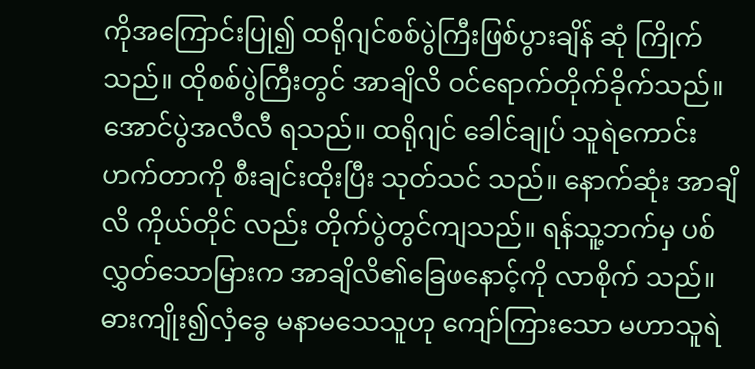ကိုအကြောင်းပြု၍ ထရိုဂျင်စစ်ပွဲကြီးဖြစ်ပွားချိန် ဆုံ ကြိုက်သည်။ ထိုစစ်ပွဲကြီးတွင် အာချိလိ ဝင်ရောက်တိုက်ခိုက်သည်။ အောင်ပွဲအလီလီ ရသည်။ ထရိုဂျင် ခေါင်ချုပ် သူရဲကောင်းဟက်တာကို စီးချင်းထိုးပြီး သုတ်သင် သည်။ နောက်ဆုံး အာချိလိ ကိုယ်တိုင် လည်း တိုက်ပွဲတွင်ကျသည်။ ရန်သူ့ဘက်မှ ပစ်လွှတ်သောမြားက အာချိလိ၏ခြေဖနောင့်ကို လာစိုက် သည်။ ဓားကျိုး၍လှံခွေ မနာမသေသူဟု ကျော်ကြားသော မဟာသူရဲ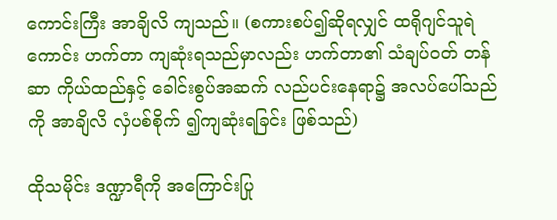ကောင်းကြီး အာချိလိ ကျသည်။ (စကားစပ်၍ဆိုရလျှင် ထရိုဂျင်သူရဲကောင်း ဟက်တာ ကျဆုံးရသည်မှာလည်း ဟက်တာ၏ သံချပ်ဝတ် တန်ဆာ ကိုယ်ထည်နှင့် ခေါင်းစွပ်အဆက် လည်ပင်းနေရာ၌ အလပ်ပေါ်သည်ကို အာချိလိ လှံပစ်စိုက် ၍ကျဆုံးရခြင်း ဖြစ်သည်)

ထိုသမိုင်း ဒဏ္ဍာရီကို အကြောင်းပြု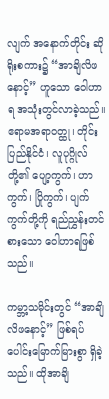လျက် အနောက်တိုင်း ဆိုရိုးစကား၌ “အာချိလိဖနောင့်” ဟူသော ဝေါဟာရ အသုံးတွင်လာခဲ့သည်။ ဧရာမအရာဝတ္ထု၊ တိုင်းပြည်နိုင်ငံ၊ လူပုဂ္ဂိုလ်တို့၏ ပျော့ကွက်၊ ဟာ ကွက်၊ ပြိုကွက်၊ ပျက်ကွက်တို့ကို ရည်ညွှန်းတင်စားသော ဝေါဟာရဖြစ်သည်။

ကမ္ဘာ့သမိုင်းတွင် “အာချိလိဖနောင့်” ဖြစ်ရပ်ပေါင်းမြောက်မြားစွာ ရှိခဲ့သည်။ ထိုအာချိ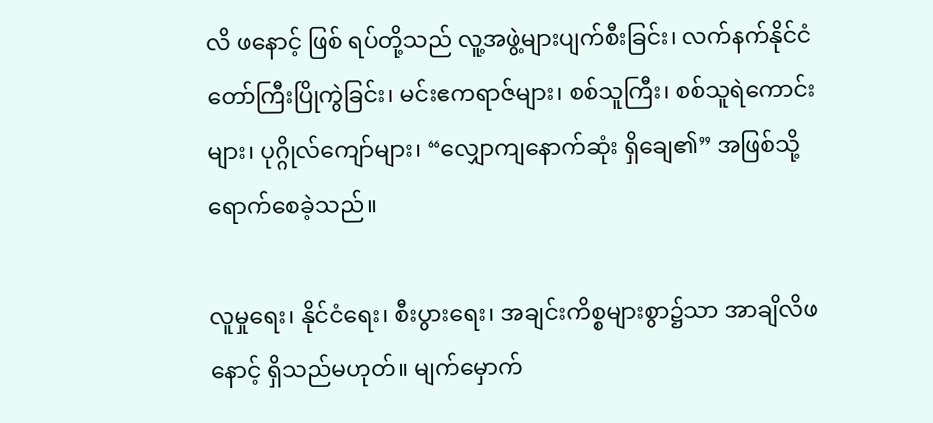လိ ဖနောင့် ဖြစ် ရပ်တို့သည် လူ့အဖွဲ့များပျက်စီးခြင်း၊ လက်နက်နိုင်ငံတော်ကြီးပြိုကွဲခြင်း၊ မင်းဧကရာဇ်များ၊ စစ်သူကြီး၊ စစ်သူရဲကောင်းများ၊ ပုဂ္ဂိုလ်ကျော်များ၊ “လျှောကျနောက်ဆုံး ရှိချေ၏” အဖြစ်သို့ ရောက်စေခဲ့သည်။

လူမှုရေး၊ နိုင်ငံရေး၊ စီးပွားရေး၊ အချင်းကိစ္စများစွာ၌သာ အာချိလိဖနောင့် ရှိသည်မဟုတ်။ မျက်မှောက်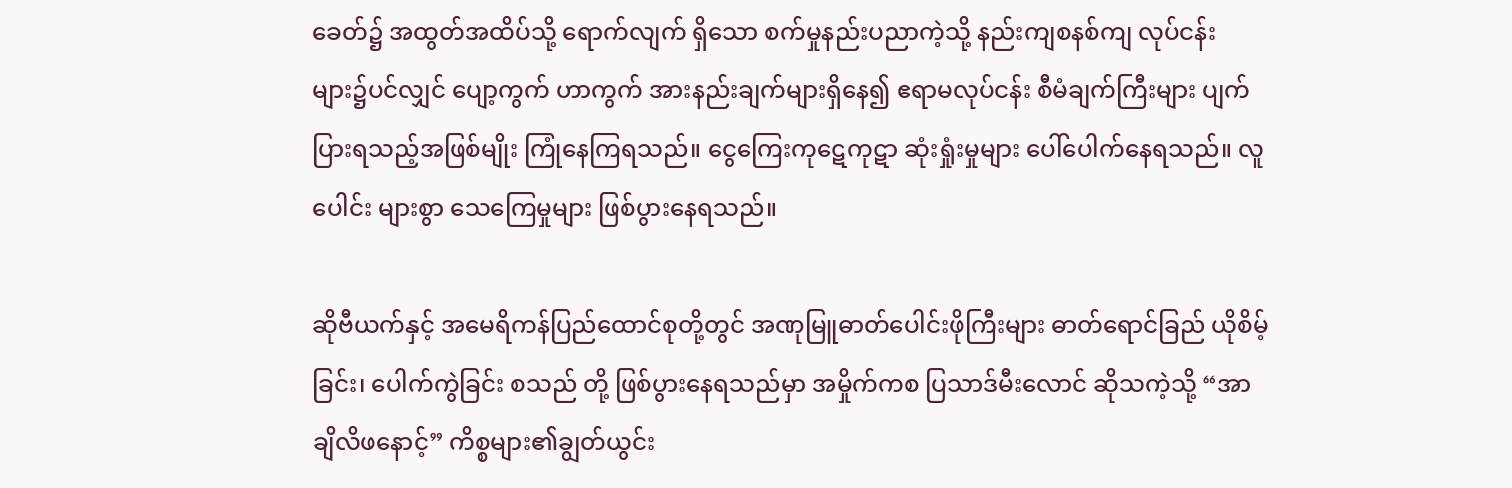ခေတ်၌ အထွတ်အထိပ်သို့ ရောက်လျက် ရှိသော စက်မှုနည်းပညာကဲ့သို့ နည်းကျစနစ်ကျ လုပ်ငန်း များ၌ပင်လျှင် ပျော့ကွက် ဟာကွက် အားနည်းချက်များရှိနေ၍ ဧရာမလုပ်ငန်း စီမံချက်ကြီးများ ပျက်ပြားရသည့်အဖြစ်မျိုး ကြုံနေကြရသည်။ ငွေကြေးကုဋေကုဋာ ဆုံးရှုံးမှုများ ပေါ်ပေါက်နေရသည်။ လူပေါင်း များစွာ သေကြေမှုများ ဖြစ်ပွားနေရသည်။

ဆိုဗီယက်နှင့် အမေရိကန်ပြည်ထောင်စုတို့တွင် အဏုမြူဓာတ်ပေါင်းဖိုကြီးများ ဓာတ်ရောင်ခြည် ယိုစိမ့်ခြင်း၊ ပေါက်ကွဲခြင်း စသည် တို့ ဖြစ်ပွားနေရသည်မှာ အမှိုက်ကစ ပြသာဒ်မီးလောင် ဆိုသကဲ့သို့ “အာချိလိဖနောင့်” ကိစ္စများ၏ချွတ်ယွင်း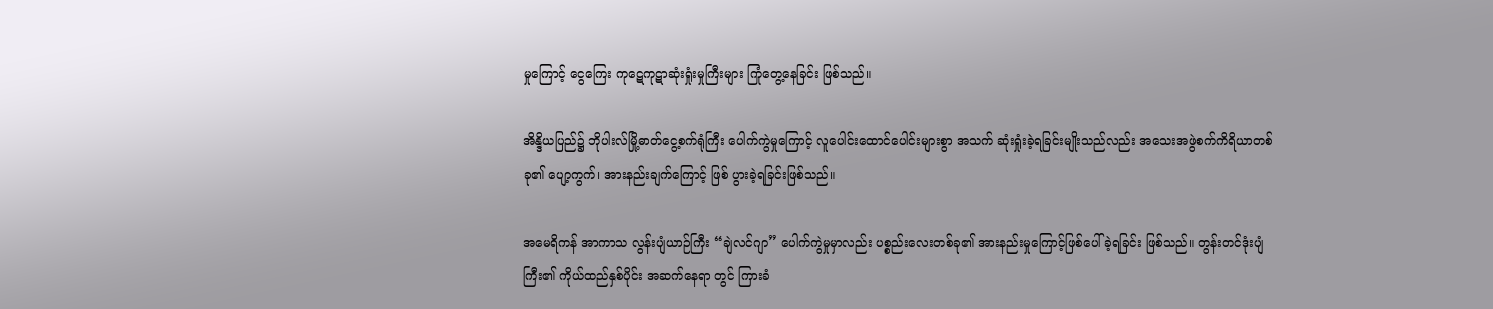မှုကြောင့် ငွေကြေး ကုဋေကုဋာဆုံးရှုံးမှုကြီးများ ကြုံတွေ့နေခြင်း ဖြစ်သည်။

အိန္ဒိယပြည်၌ ဘိုပါးလ်မြို့ဓာတ်ငွေ့စက်ရုံကြီး ပေါက်ကွဲမှုကြောင့် လူပေါင်းထောင်ပေါင်းများစွာ အသက် ဆုံးရှုံးခဲ့ရခြင်းမျိုးသည်လည်း အသေးအဖွဲစက်ကိရိယာတစ်ခု၏ ပျော့ကွက်၊ အားနည်းချက်ကြောင့် ဖြစ် ပွားခဲ့ရခြင်းဖြစ်သည်။

အမေရိကန် အာကာသ လွန်းပျံယာဉ်ကြီး “ချဲလင်ဂျာ” ပေါက်ကွဲမှုမှာလည်း ပစ္စည်းလေးတစ်ခု၏ အားနည်းမှုကြောင့်ဖြစ်ပေါ်ခဲ့ရခြင်း ဖြစ်သည်။ တွန်းတင်ဒုံးပျံကြီး၏ ကိုယ်ထည်နှစ်ပိုင်း အဆက်နေရာ တွင် ကြားခံ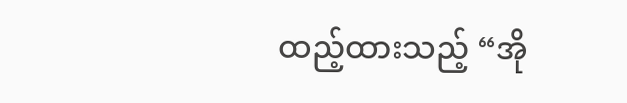ထည့်ထားသည့် “အို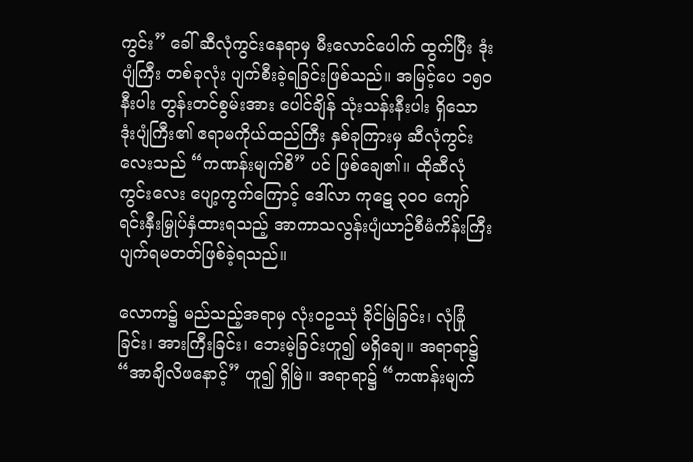ကွင်း” ခေါ် ဆီလုံကွင်းနေရာမှ မီးလောင်ပေါက် ထွက်ပြီး ဒုံးပျံကြီး တစ်ခုလုံး ပျက်စီးခဲ့ရခြင်းဖြစ်သည်။ အမြင့်ပေ ၁၅၀ နီးပါး တွန်းတင်စွမ်းအား ပေါင်ချိန် သုံးသန်းနီးပါး ရှိသော ဒုံးပျံကြီး၏ ဧရာမကိုယ်ထည်ကြီး နှစ်ခုကြားမှ ဆီလုံကွင်းလေးသည် “ကဏန်းမျက်စိ” ပင် ဖြစ်ချေ၏။ ထိုဆီလုံကွင်းလေး ပျော့ကွက်ကြောင့် ဒေါ်လာ ကုဋေ ၃၀၀ ကျော် ရင်းနှီးမြှုပ်နှံထားရသည့် အာကာသလွန်းပျံယာဉ်စီမံကိန်းကြီး ပျက်ရမတတ်ဖြစ်ခဲ့ရသည်။

လောက၌ မည်သည့်အရာမှ လုံးဝဥဿုံ ခိုင်မြဲခြင်း၊ လုံခြုံခြင်း၊ အားကြီးခြင်း၊ ဘေးမဲ့ခြင်းဟူ၍ မရှိချေ။ အရာရာ၌ “အာချိလိဖနောင့်” ဟူ၍ ရှိမြဲ။ အရာရာ၌ “ကဏန်းမျက်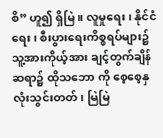စိ” ဟူ၍ ရှိမြဲ။ လူမှုရေး၊ နိုင်ငံရေး၊ စီးပွားရေးကိစ္စရပ်များ၌ သူ့အားကိုယ့်အား ချင့်တွက်ချိန်ဆရာ၌ ထိုသဘော ကို စေ့စေ့နှလုံးသွင်းတတ်၊ မြဲမြဲ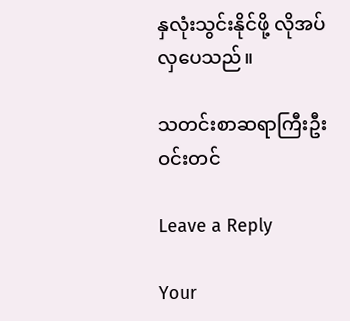နှလုံးသွင်းနိုင်ဖို့ လိုအပ်လှပေသည်။

သတင်းစာဆရာကြီးဦးဝင်းတင်

Leave a Reply

Your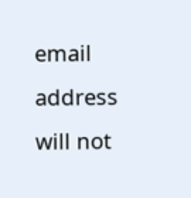email address will not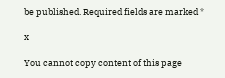be published. Required fields are marked *

x

You cannot copy content of this page